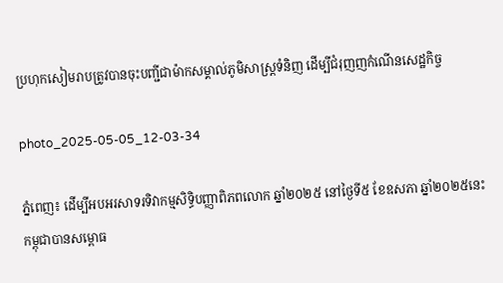ប្រហុកសៀមរាបត្រូវបានចុះបញ្ជីជាម៉ាកសម្គាល់ភូមិសាស្ត្រទំនិញ ដើម្បីជំរុញញកំណើនសេដ្ឋកិច្ច

photo_2025-05-05_12-03-34

ភ្នំពេញ៖ ដើម្បីអបអរសាទរទិវាកម្មសិទ្ធិបញ្ញាពិភពលោក ឆ្នាំ២០២៥ នៅថ្ងៃទី៥ ខែឧសភា ឆ្នាំ២០២៥នេះ កម្ពុជាបានសម្ពោធ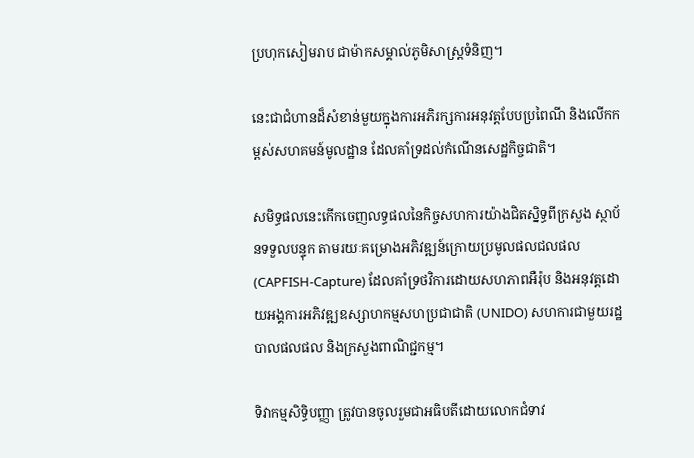ប្រហុកសៀមរាប ជាម៉ាកសម្គាល់ភូមិសាស្ត្រទំនិញ។

នេះជាជំហានដ៏សំខាន់មួយក្នុងការអភិរក្សការអនុវត្តបែបប្រពៃណី និងលើកកម្ពស់សហគមន៍មូលដ្ឋាន ដែលគាំទ្រដល់កំណើនសេដ្ឋកិច្ចជាតិ។

សមិទ្ធផលនេះកើកចេញលទ្ធផលនៃកិច្ចសហការយ៉ាងជិតស្និទ្ធពីក្រសួង ស្ថាប័នទទួលបន្ទុក តាមរយៈគម្រោងអភិវឌ្ឍន៍ក្រោយប្រមូលផលជលផល (CAPFISH-Capture) ដែលគាំទ្រថវិការដោយសហភាពអឺរ៉ុប និងអនុវត្តដោយអង្គការអភិវឌ្ឍឧស្សាហកម្មសហប្រជាជាតិ (UNIDO) សហការជាមួយរដ្ឋបាលផលផល និងក្រសួងពាណិជ្ជកម្ម។

ទិវាកម្មសិទ្ធិបញ្ញា ត្រូវបានចូលរួមជាអធិបតីដោយលោកជំទាវ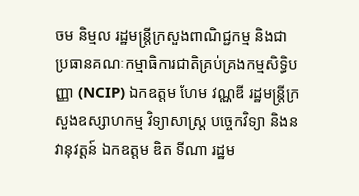ចម និម្មល រដ្ឋមន្ត្រីក្រសួងពាណិជ្ជកម្ម និងជា ប្រធានគណៈកម្មាធិការជាតិគ្រប់គ្រងកម្មសិទ្ធិបញ្ញា (NCIP) ឯកឧត្តម ហែម វណ្ណឌី រដ្ឋមន្ត្រីក្រសួងឧស្សាហកម្ម វិទ្យាសាស្ត្រ បច្ចេកវិទ្យា និងនវានុវត្តន៍ ឯកឧត្តម ឌិត ទីណា រដ្ឋម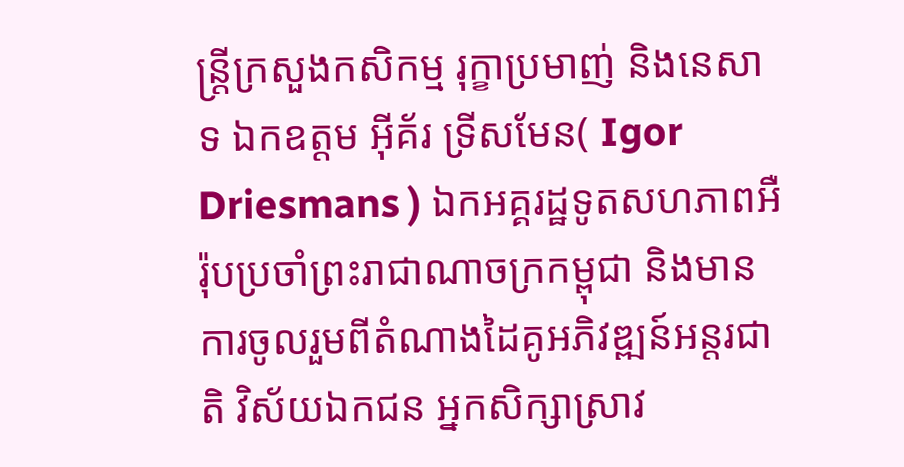ន្ត្រីក្រសួងកសិកម្ម រុក្ខាប្រមាញ់ និងនេសាទ ឯកឧត្តម អ៊ីគ័រ ទ្រីសមែន( Igor Driesmans ) ឯកអគ្គរដ្ឋទូតសហភាពអឺរ៉ុបប្រចាំព្រះរាជាណាចក្រកម្ពុជា និងមានការចូលរួមពីតំណាងដៃគូអភិវឌ្ឍន៍អន្តរជាតិ វិស័យឯកជន អ្នកសិក្សាស្រាវ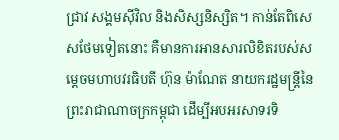ជ្រាវ សង្គមស៊ីវិល និងសិស្សនិស្សិត។ កាន់តែពិសេសថែមទៀតនោះ គឺមានការអានសារលិខិតរបស់សម្តេចមហាបវរធិបតី ហ៊ុន ម៉ាណែត នាយករដ្ឋមន្ត្រីនៃព្រះរាជាណាចក្រកម្ពុជា ដើម្បីអបអរសាទរទិ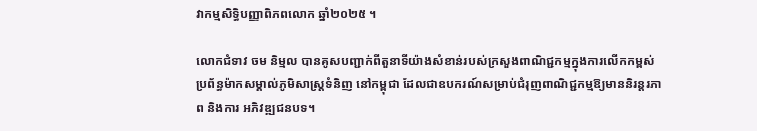វាកម្មសិទ្ធិបញ្ញាពិភពលោក ឆ្នាំ២០២៥ ។

លោកជំទាវ ចម និម្មល បានគូសបញ្ជាក់ពីតួនាទីយ៉ាងសំខាន់របស់ក្រសួងពាណិជ្ជកម្មក្នុងការលើកកម្ពស់ប្រព័ន្ធម៉ាកសម្គាល់ភូមិសាស្ត្រទំនិញ នៅកម្ពុជា ដែលជាឧបករណ៍សម្រាប់ជំរុញពាណិជ្ជកម្មឱ្យមាននិរន្តរភាព និងការ អភិវឌ្ឍជនបទ។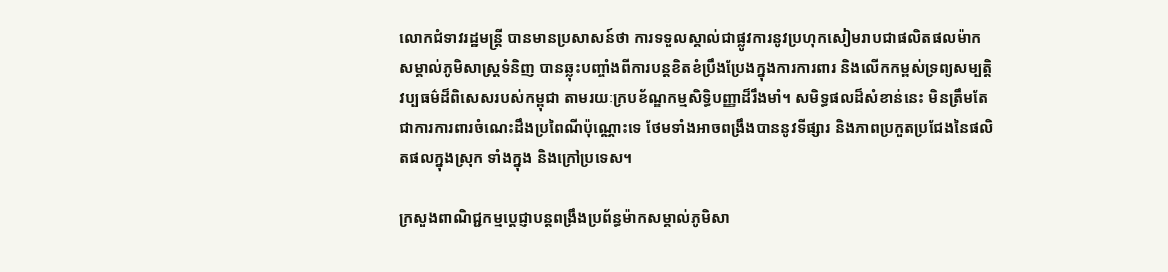លោកជំទាវរដ្ឋមន្ត្រី បានមានប្រសាសន៍ថា ការទទួលស្គាល់ជាផ្លូវការនូវប្រហុកសៀមរាបជាផលិតផលម៉ាកសម្គាល់ភូមិសាស្ត្រទំនិញ បានឆ្លុះបញ្ចាំងពីការបន្តខិតខំប្រឹងប្រែងក្នុងការការពារ និងលើកកម្ពស់ទ្រព្យសម្បត្តិ វប្បធម៌ដ៏ពិសេសរបស់កម្ពុជា តាមរយៈក្របខ័ណ្ឌកម្មសិទ្ធិបញ្ញាដ៏រឹងមាំ។ សមិទ្ធផលដ៏សំខាន់នេះ មិនត្រឹមតែជាការការពារចំណេះដឹងប្រពៃណីប៉ុណ្ណោះទេ ថែមទាំងអាចពង្រឹងបាននូវទីផ្សារ និងភាពប្រកួតប្រជែងនៃផលិតផលក្នុងស្រុក ទាំងក្នុង និងក្រៅប្រទេស។

ក្រសួងពាណិជ្ជកម្មប្តេជ្ញាបន្តពង្រឹងប្រព័ន្ធម៉ាកសម្គាល់ភូមិសា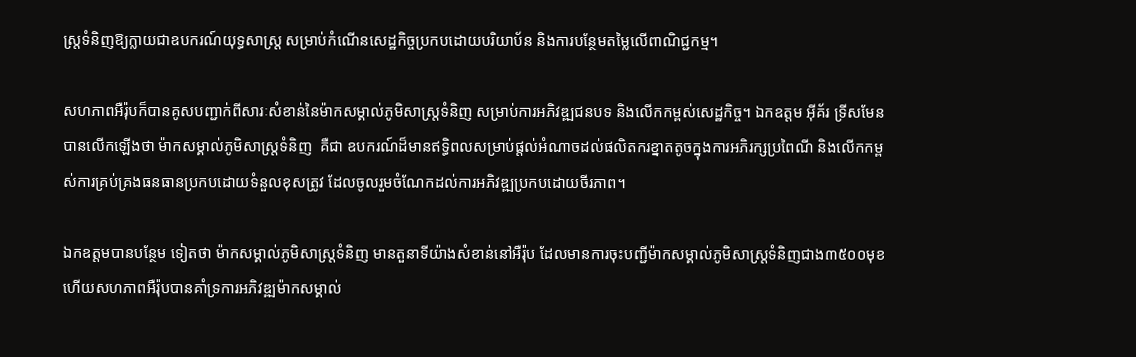ស្ត្រទំនិញឱ្យក្លាយជាឧបករណ៍យុទ្ធសាស្ត្រ សម្រាប់កំណើនសេដ្ឋកិច្ចប្រកបដោយបរិយាប័ន និងការបន្ថែមតម្លៃលើពាណិជ្ជកម្ម។

សហភាពអឺរ៉ុបក៏បានគូសបញ្ជាក់ពីសារៈសំខាន់នៃម៉ាកសម្គាល់ភូមិសាស្ត្រទំនិញ សម្រាប់ការអភិវឌ្ឍជនបទ និងលើកកម្ពស់សេដ្ឋកិច្ច។ ឯកឧត្តម អ៊ីគ័រ ទ្រីសមែន បានលើកឡើងថា ម៉ាកសម្គាល់ភូមិសាស្ត្រទំនិញ  គឺជា ឧបករណ៍ដ៏មានឥទ្ធិពលសម្រាប់ផ្តល់អំណាចដល់ផលិតករខ្នាតតូចក្នុងការអភិរក្សប្រពៃណី និងលើកកម្ពស់ការគ្រប់គ្រងធនធានប្រកបដោយទំនួលខុសត្រូវ ដែលចូលរួមចំណែកដល់ការអភិវឌ្ឍប្រកបដោយចីរភាព។

ឯកឧត្តមបានបន្ថែម ទៀតថា ម៉ាកសម្គាល់ភូមិសាស្ត្រទំនិញ មានតួនាទីយ៉ាងសំខាន់នៅអឺរ៉ុប ដែលមានការចុះបញ្ជីម៉ាកសម្គាល់ភូមិសាស្ត្រទំនិញជាង៣៥០០មុខ ហើយសហភាពអឺរ៉ុបបានគាំទ្រការអភិវឌ្ឍម៉ាកសម្គាល់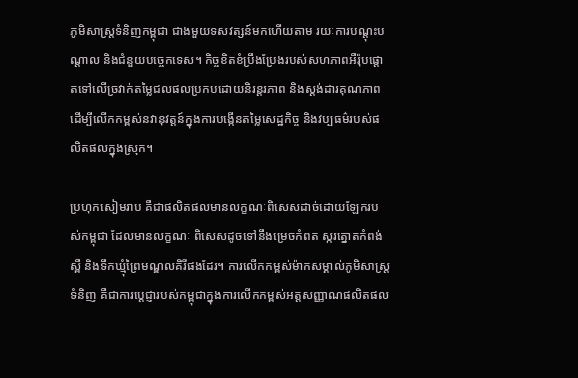ភូមិសាស្ត្រទំនិញកម្ពុជា ជាងមួយទសវត្សន៍មកហើយតាម រយៈការបណ្តុះបណ្តាល និងជំនួយបច្ចេកទេស។ កិច្ចខិតខំប្រឹងប្រែងរបស់សហភាពអឺរ៉ុបផ្តោតទៅលើច្រវាក់តម្លៃជលផលប្រកបដោយនិរន្តរភាព និងស្តង់ដារគុណភាព ដើម្បីលើកកម្ពស់នវានុវត្តន៍ក្នុងការបង្កើនតម្លៃសេដ្ឋកិច្ច និងវប្បធម៌របស់ផលិតផលក្នុងស្រុក។

ប្រហុកសៀមរាប គឺជាផលិតផលមានលក្ខណៈពិសេសដាច់ដោយឡែករបស់កម្ពុជា ដែលមានលក្ខណៈ ពិសេសដូចទៅនឹងម្រេចកំពត ស្ករត្នោតកំពង់ស្ពឺ និងទឹកឃ្មុំព្រៃមណ្ឌលគិរីផងដែរ។ ការលើកកម្ពស់ម៉ាកសម្គាល់ភូមិសាស្ត្រ ទំនិញ គឺជាការប្តេជ្ញារបស់កម្ពុជាក្នុងការលើកកម្ពស់អត្តសញ្ញាណផលិតផល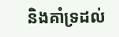និងគាំទ្រដល់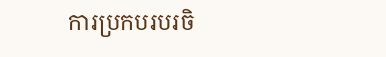ការប្រកបរបរចិ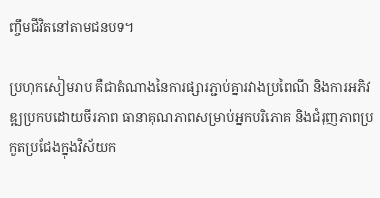ញ្ចឹមជីវិតនៅតាមជនបទ។

ប្រហុកសៀមរាប គឺជាតំណាងនៃការផ្សារភ្ជាប់គ្នារវាងប្រពៃណី និងការអភិវឌ្ឍប្រកបដោយចីរភាព ធានាគុណភាពសម្រាប់អ្នកបរិភោគ និងជំរុញភាពប្រកួតប្រជែងក្នុងវិស័យក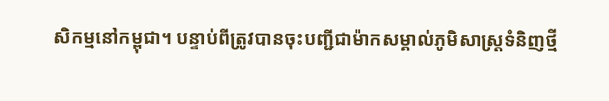សិកម្មនៅកម្ពុជា។ បន្ទាប់ពីត្រូវបានចុះបញ្ជីជាម៉ាកសម្គាល់ភូមិសាស្ត្រទំនិញថ្មី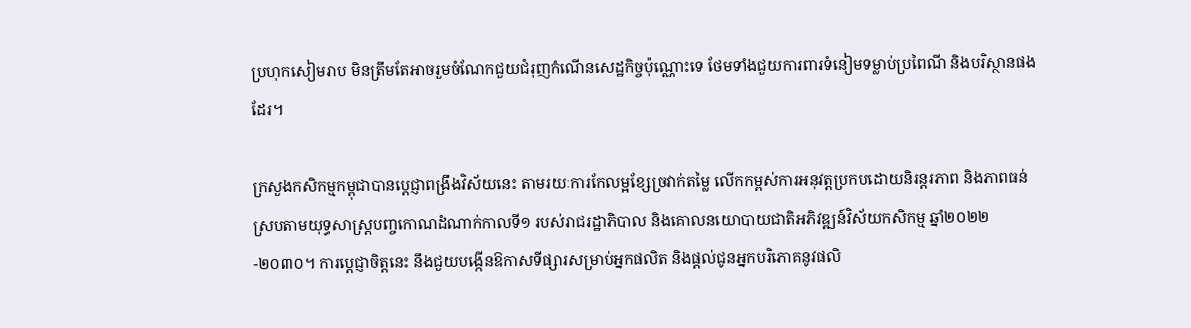ប្រហុកសៀមរាប មិនត្រឹមតែអាចរួមចំណែកជួយជំរុញកំណើនសេដ្ឋកិច្ចប៉ុណ្ណោះទេ ថែមទាំងជួយការពារទំនៀមទម្លាប់ប្រពៃណី និងបរិស្ថានផងដែរ។

ក្រសួងកសិកម្មកម្ពុជាបានប្តេជ្ញាពង្រឹងវិស័យនេះ តាមរយៈការកែលម្អខ្សែច្រវាក់តម្លៃ លើកកម្ពស់ការអនុវត្តប្រកបដោយនិរន្តរភាព និងភាពធន់ ស្របតាមយុទ្ធសាស្ត្របញ្ចកោណដំណាក់កាលទី១ របស់រាជរដ្ឋាភិបាល និងគោលនយោបាយជាតិអភិវឌ្ឍន៍វិស័យកសិកម្ម ឆ្នាំ២០២២-២០៣០។ ការប្តេជ្ញាចិត្តនេះ នឹងជួយបង្កើនឱកាសទីផ្សារសម្រាប់អ្នកផលិត និងផ្តល់ជូនអ្នកបរិភោគនូវផលិ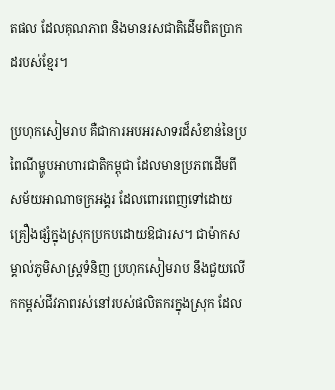តផល ដែលគុណភាព និងមានរសជាតិដើមពិតប្រាកដរបស់ខ្មែរ។

ប្រហុកសៀមរាប គឺជាការអបអរសាទរដ៏សំខាន់នៃប្រពៃណីម្ហូបអាហារជាតិកម្ពុជា ដែលមានប្រភពដើមពីសម័យអាណាចក្រអង្គរ ដែលពោរពេញទៅដោយគ្រឿងផ្សំក្នុងស្រុកប្រកបដោយឱជារស។ ជាម៉ាកសម្គាល់ភូមិសាស្ត្រទំនិញ ប្រហុកសៀមរាប នឹងជួយលើកកម្ពស់ជីវភាពរស់នៅរបស់ផលិតករក្នុងស្រុក ដែល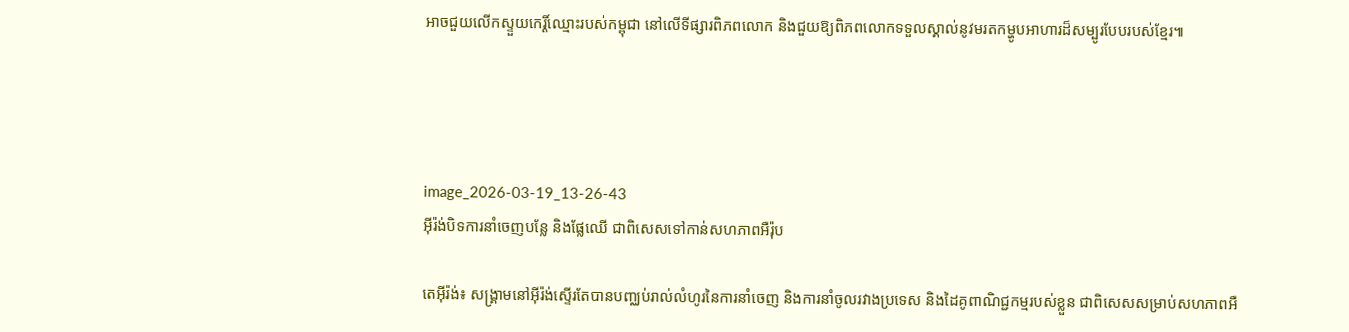អាចជួយលើកស្ទួយកេរ្តិ៍ឈ្មោះរបស់កម្ពុជា នៅលើទីផ្សារពិភពលោក និងជួយឱ្យពិភពលោកទទួលស្គាល់នូវមរតកម្ហូបអាហារដ៏សម្បូរបែបរបស់ខ្មែរ៕




image_2026-03-19_13-26-43
អ៊ីរ៉ង់បិទការនាំចេញបន្លែ និងផ្លែឈើ ជាពិសេសទៅកាន់សហភាពអឺរ៉ុប

តេអ៊ីរ៉ង់៖ សង្រ្គាមនៅអ៊ីរ៉ង់ស្ទើរតែបានបញ្ឈប់រាល់លំហូរនៃការនាំចេញ និងការនាំចូលរវាងប្រទេស និងដៃគូពាណិជ្ជកម្មរបស់ខ្លួន ជាពិសេសសម្រាប់សហភាពអឺ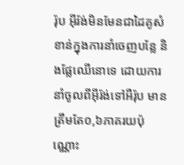រ៉ុប អ៊ីរ៉ង់មិនមែនជាដៃគូសំខាន់ក្នុងការនាំចេញបន្លែ និងផ្លែឈើនោទេ ដោយការនាំចូលពីអ៊ីរ៉ង់ទៅអឺរ៉ុប មានត្រឹមតែ០,៦ភាគរយប៉ុណ្ណោះ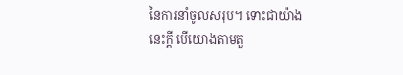នៃការនាំចូលសរុប។ ទោះជាយ៉ាងនេះក្តី បើយោងតាមតួ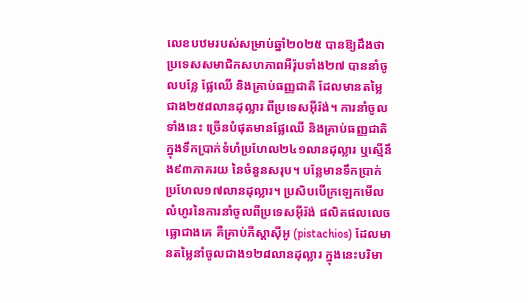លេខបឋមរបស់សម្រាប់ឆ្នាំ២០២៥ បានឱ្យដឹងថា ប្រទេសសមាជិកសហភាពអឺរ៉ុបទាំង២៧ បាននាំចូលបន្លែ ផ្លែឈើ និងគ្រាប់ធញ្ញជាតិ ដែលមានតម្លៃជាង២៥៨លានដុល្លារ ពីប្រទេសអ៊ីរ៉ង់។ ការនាំចូលទាំងនេះ ច្រើនបំផុតមានផ្លែឈើ និងគ្រាប់ធញ្ញជាតិ ក្នុងទឹកប្រាក់ទំហំប្រហែល២៤១លានដុល្លារ ឬស្មើនឹង៩៣ភាគរយ នៃចំនួនសរុប។ បន្លែមានទឹកប្រាក់ប្រហែល១៧លានដុល្លារ។ ប្រសិបបើក្រឡេកមើលលំហូរនៃការនាំចូលពីប្រទេសអ៊ីរ៉ង់ ផលិតផលលេចធ្លោជាងគេ គឺគ្រាប់ភីស្តាស៊ីអូ (pistachios) ដែលមានតម្លៃនាំចូលជាង១២៨លានដុល្លារ ក្នុងនេះបរិមា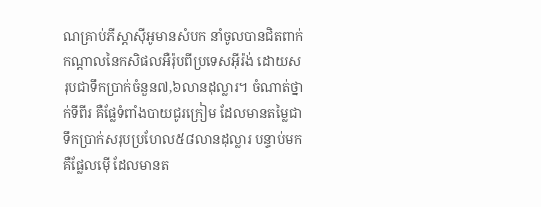ណគ្រាប់ភីស្តាស៊ីអូមានសំបក នាំចូលបានជិតពាក់កណ្តាលនៃកសិផលអឺរ៉ុបពីប្រទេសអ៊ីរ៉ង់ ដោយសរុបជាទឹកប្រាក់ចំនួន៧,៦លានដុល្លារ។ ចំណាត់ថ្នាក់ទីពីរ គឺផ្លែទំពាំងបាយជូរក្រៀម ដែលមានតម្លៃជាទឹកប្រាក់សរុបប្រហែល៥៨លានដុល្លារ បន្ទាប់មក គឺផ្លែលម៉ើ ដែលមានត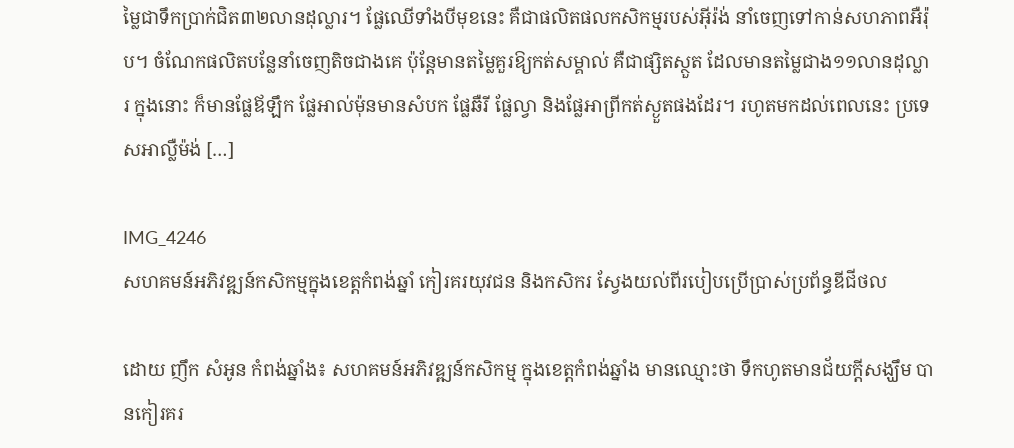ម្លៃជាទឹកប្រាក់ជិត៣២លានដុល្លារ។ ផ្លែឈើទាំងបីមុខនេះ គឺជាផលិតផលកសិកម្មរបស់អ៊ីរ៉ង់ នាំចេញទៅកាន់សហភាពអឺរ៉ុប។ ចំណែកផលិតបន្លែនាំចេញតិចជាងគេ ប៉ុន្តែមានតម្លៃគួរឱ្យកត់សម្គាល់ គឺជាផ្សិតស្ថួត ដែលមានតម្លៃជាង១១លានដុល្លារ ក្នុងនោះ ក៏មានផ្លែឪឡឹក ផ្លែអាល់ម៉ុនមានសំបក ផ្លែឆឺរី ផ្លែល្វា និងផ្លែអាព្រីកត់ស្ងួតផងដែរ។ រហូតមកដល់ពេលនេះ ប្រទេសអាល្លឺម៉ង់ […]

IMG_4246
សហគមន៍អភិវឌ្ឍន៍កសិកម្មក្នុងខេត្តកំពង់ឆ្នាំ កៀរគរយុវជន និងកសិករ ស្វែងយល់ពីរបៀបប្រើប្រាស់ប្រព័ន្ធឌីជីថល

ដោយ ញឹក សំអូន កំពង់ឆ្នាំង៖ សហគមន៍អភិវឌ្ឍន៍កសិកម្ម ក្នុងខេត្តកំពង់ឆ្នាំង មានឈ្មោះថា ទឹកហូតមានជ័យក្ដីសង្ឃឹម បានកៀរគរ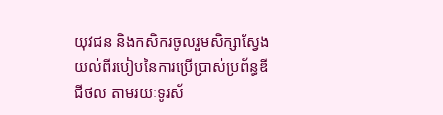យុវជន និងកសិករចូលរួមសិក្សាស្វែងយល់ពីរបៀបនៃការប្រើប្រាស់ប្រព័ន្ធឌីជីថល តាមរយៈទូរស័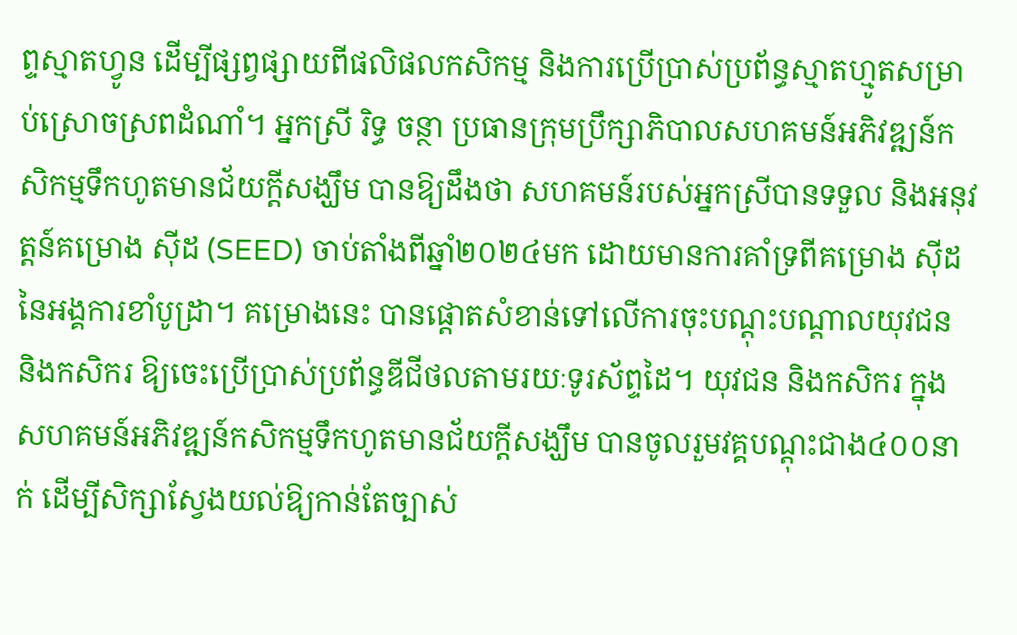ព្ទស្មាតហ្វូន ដើម្បីផ្សព្វផ្សាយពីផលិផលកសិកម្ម និងការប្រើប្រាស់ប្រព័ន្ធស្មាតហ្មូតសម្រាប់ស្រោចស្រពដំណាំ។ អ្នកស្រី រិទ្ធ ចន្ថា ប្រធានក្រុមប្រឹក្សាភិបាលសហគមន៍អភិវឌ្ឍន៍កសិកម្មទឹកហូតមានជ័យក្ដីសង្ឃឹម បានឱ្យដឹងថា សហគមន៍របស់អ្នកស្រីបានទទួល និងអនុវត្តន៍គម្រោង ស៊ីដ (SEED) ចាប់តាំងពីឆ្នាំ២០២៤មក ដោយមានការគាំទ្រពីគម្រោង ស៊ីដ នៃអង្គការខាំបូដ្រា។ គម្រោងនេះ បានផ្ដោតសំខាន់ទៅលើការចុះបណ្ដុះបណ្ដាលយុវជន និងកសិករ ឱ្យចេះប្រើប្រាស់ប្រព័ន្ធឌីជីថលតាមរយៈទូរស័ព្ទដៃ។ យុវជន និងកសិករ ក្នុងសហគមន៍អភិវឌ្ឍន៍កសិកម្មទឹកហូតមានជ័យក្ដីសង្ឃឹម បានចូលរួមវគ្គបណ្ដុះជាង៤០០នាក់ ដើម្បីសិក្សាស្វែងយល់ឱ្យកាន់តែច្បាស់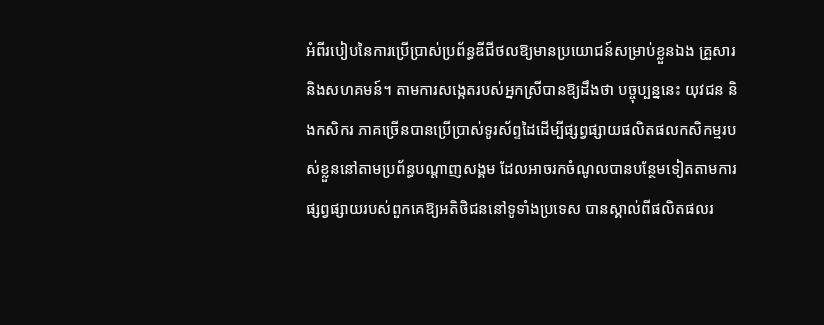អំពីរបៀបនៃការប្រើប្រាស់ប្រព័ន្ធឌីជីថលឱ្យមានប្រយោជន៍សម្រាប់ខ្លួនឯង គ្រួសារ និងសហគមន៍។ តាមការសង្កេតរបស់អ្នកស្រីបានឱ្យដឹងថា បច្ចុប្បន្ននេះ យុវជន និងកសិករ ភាគច្រើនបានប្រើប្រាស់ទូរស័ព្ទដៃដើម្បីផ្សព្វផ្សាយផលិតផលកសិកម្មរបស់ខ្លួននៅតាមប្រព័ន្ធបណ្ដាញសង្គម ដែលអាចរកចំណូលបានបន្ថែមទៀតតាមការផ្សព្វផ្សាយរបស់ពួកគេឱ្យអតិថិជននៅទូទាំងប្រទេស បានស្គាល់ពីផលិតផលរ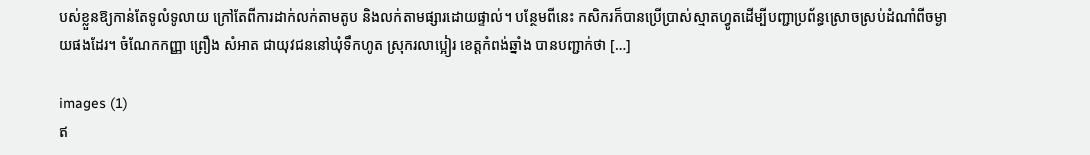បស់ខ្លួនឱ្យកាន់តែទូលំទូលាយ ក្រៅតែពីការដាក់លក់តាមតូប និងលក់តាមផ្សារដោយផ្ទាល់។ បន្ថែមពីនេះ កសិករក៏បានប្រើប្រាស់ស្មាតហ្វូតដើម្បីបញ្ជាប្រព័ន្ធស្រោចស្រប់ដំណាំពីចម្ងាយផងដែរ។ ចំណែកកញ្ញា ព្រឿង សំអាត ជាយុវជននៅឃុំទឹកហូត ស្រុករលាប្អៀរ ខេត្តកំពង់ឆ្នាំង បានបញ្ជាក់ថា […]

images (1)
ឥ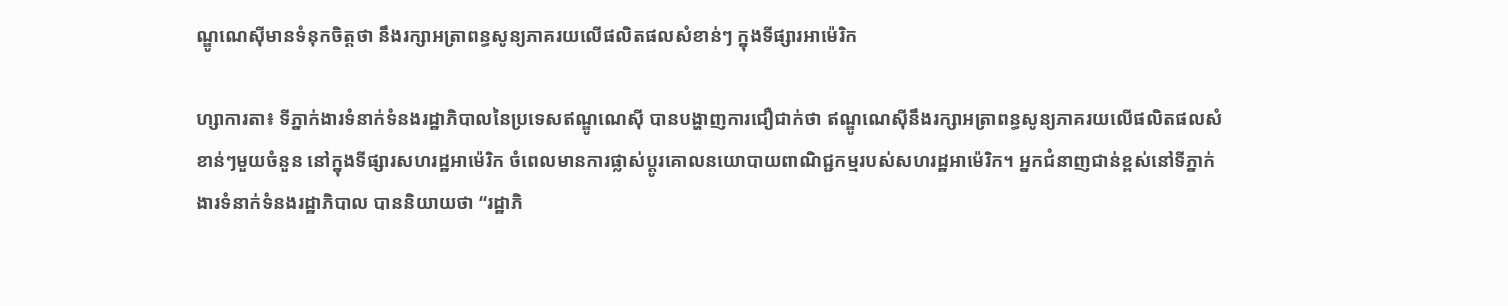ណ្ឌូណេស៊ីមានទំនុកចិត្តថា នឹងរក្សាអត្រាពន្ធសូន្យភាគរយលើផលិតផលសំខាន់ៗ ក្នុងទីផ្សារអាម៉េរិក

ហ្សាការតា៖ ទីភ្នាក់ងារទំនាក់ទំនងរដ្ឋាភិបាលនៃប្រទេសឥណ្ឌូណេស៊ី បានបង្ហាញការជឿជាក់ថា ឥណ្ឌូណេស៊ីនឹងរក្សាអត្រាពន្ធសូន្យភាគរយលើផលិតផលសំខាន់ៗមួយចំនួន នៅក្នុងទីផ្សារសហរដ្ឋអាម៉េរិក ចំពេលមានការផ្លាស់ប្តូរគោលនយោបាយពាណិជ្ជកម្មរបស់សហរដ្ឋអាម៉េរិក។ អ្នកជំនាញជាន់ខ្ពស់នៅទីភ្នាក់ងារទំនាក់ទំនងរដ្ឋាភិបាល បាននិយាយថា “រដ្ឋាភិ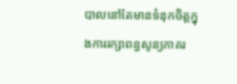បាលនៅតែមានទំនុកចិត្តក្នុងការរក្សាពន្ធសូន្យភាគរ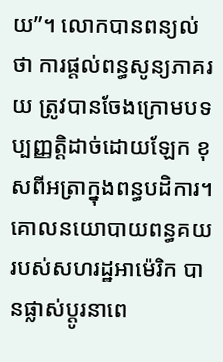យ”។ លោកបានពន្យល់ថា ការផ្តល់ពន្ធសូន្យភាគរយ ត្រូវបានចែងក្រោមបទប្បញ្ញត្តិដាច់ដោយឡែក ខុសពីអត្រាក្នុងពន្ធបដិការ។ គោលនយោបាយពន្ធគយរបស់សហរដ្ឋអាម៉េរិក បានផ្លាស់ប្តូរនាពេ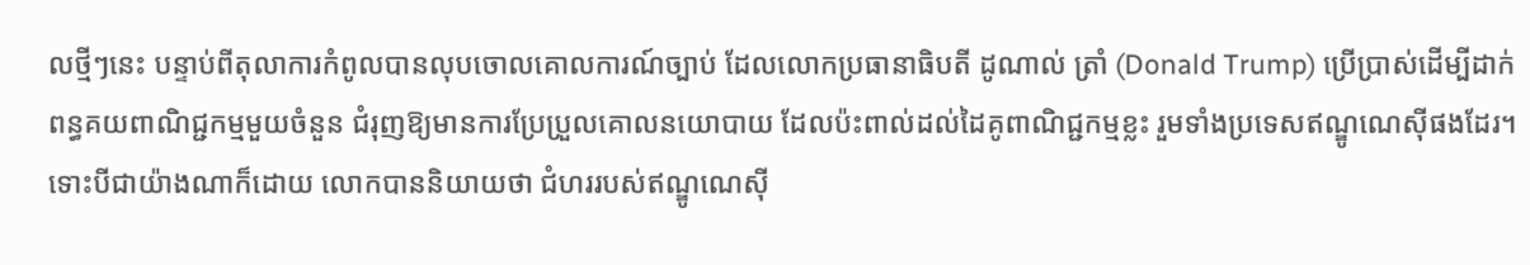លថ្មីៗនេះ បន្ទាប់ពីតុលាការកំពូលបានលុបចោលគោលការណ៍ច្បាប់ ដែលលោកប្រធានាធិបតី ដូណាល់ ត្រាំ (Donald Trump) ប្រើប្រាស់ដើម្បីដាក់ពន្ធគយពាណិជ្ជកម្មមួយចំនួន ជំរុញឱ្យមានការប្រែប្រួលគោលនយោបាយ ដែលប៉ះពាល់ដល់ដៃគូពាណិជ្ជកម្មខ្លះ រួមទាំងប្រទេសឥណ្ឌូណេស៊ីផងដែរ។ ទោះបីជាយ៉ាងណាក៏ដោយ លោកបាននិយាយថា ជំហររបស់ឥណ្ឌូណេស៊ី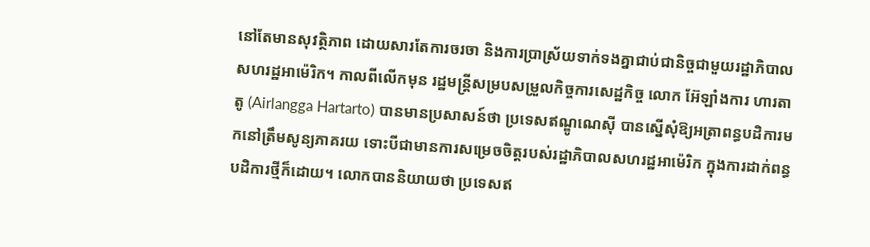នៅតែមានសុវត្ថិភាព ដោយសារតែការចរចា និងការប្រាស្រ័យទាក់ទងគ្នាជាប់ជានិច្ចជាមួយរដ្ឋាភិបាលសហរដ្ឋអាម៉េរិក។ កាលពីលើកមុន រដ្ឋមន្ត្រីសម្របសម្រួលកិច្ចការសេដ្ឋកិច្ច លោក អ៊ែឡាំងការ ហារតាតូ (Airlangga Hartarto) បានមានប្រសាសន៍ថា ប្រទេសឥណ្ឌូណេស៊ី បានស្នើសុំឱ្យអត្រាពន្ធបដិការមកនៅត្រឹមសូន្យភាគរយ ទោះបីជាមានការសម្រេចចិត្តរបស់រដ្ឋាភិបាលសហរដ្ឋអាម៉េរិក ក្នុងការដាក់ពន្ធបដិការថ្មីក៏ដោយ។ លោកបាននិយាយថា ប្រទេសឥ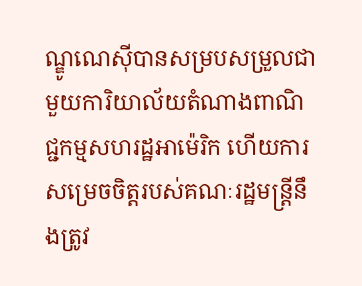ណ្ឌូណេស៊ីបានសម្របសម្រួលជាមួយការិយាល័យតំណាងពាណិជ្ជកម្មសហរដ្ឋអាម៉េរិក ហើយការសម្រេចចិត្តរបស់គណៈរដ្ឋមន្ត្រីនឹងត្រូវ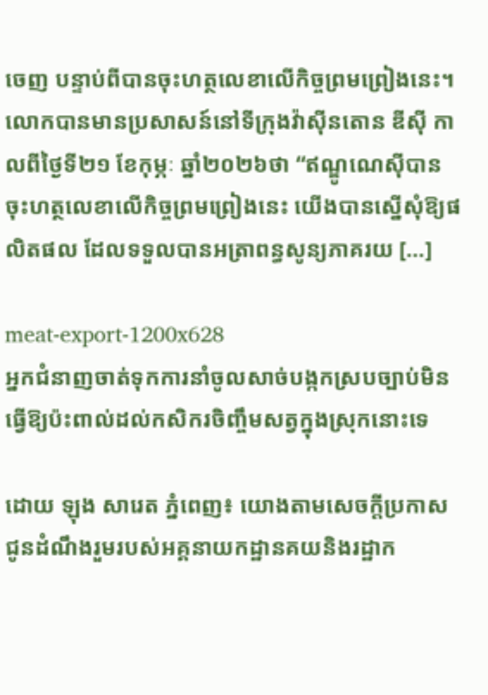ចេញ បន្ទាប់ពីបានចុះហត្ថលេខាលើកិច្ចព្រមព្រៀងនេះ។ លោកបានមានប្រសាសន៍នៅទីក្រុងវ៉ាស៊ីនតោន ឌីស៊ី កាលពីថ្ងៃទី២១ ខែកុម្ភៈ ឆ្នាំ២០២៦ថា “ឥណ្ឌូណេស៊ីបានចុះហត្ថលេខាលើកិច្ចព្រមព្រៀងនេះ យើងបានស្នើសុំឱ្យផលិតផល ដែលទទួលបានអត្រាពន្ធសូន្យភាគរយ […]

meat-export-1200x628
អ្នកជំនាញចាត់ទុកការនាំចូលសាច់បង្កកស្របច្បាប់មិនធ្វើឱ្យប៉ះពាល់ដល់កសិករចិញ្ចឹមសត្វក្នុងស្រុកនោះទេ

ដោយ ឡុង សារេត ភ្នំពេញ៖ យោងតាមសេចក្តីប្រកាសជូនដំណឹងរួមរបស់អគ្គនាយកដ្ឋានគយនិងរដ្ឋាក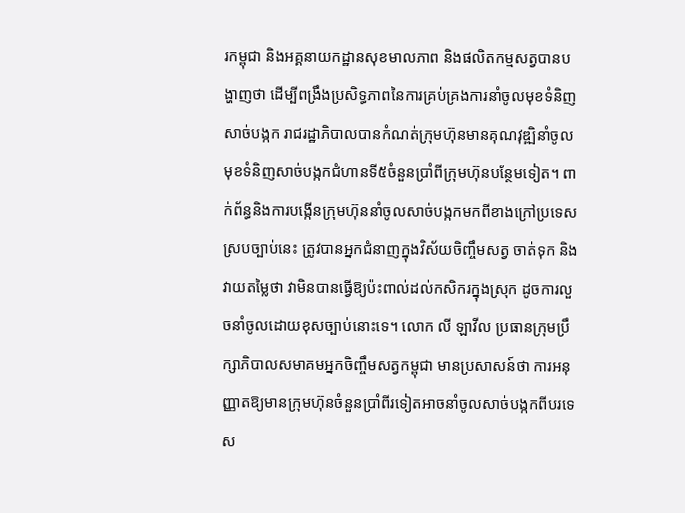រកម្ពុជា និងអគ្គនាយកដ្ឋានសុខមាលភាព និងផលិតកម្មសត្វបានបង្ហាញថា ដើម្បីពង្រឹងប្រសិទ្ធភាពនៃការគ្រប់គ្រងការនាំចូលមុខទំនិញសាច់បង្កក រាជរដ្ឋាភិបាលបានកំណត់ក្រុមហ៊ុនមានគុណវុឌ្ឍិនាំចូលមុខទំនិញសាច់បង្កកជំហានទី៥ចំនួនប្រាំពីក្រុមហ៊ុនបន្ថែមទៀត។ ពាក់ព័ន្ធនិងការបង្កើនក្រុមហ៊ុននាំចូលសាច់បង្កកមកពីខាងក្រៅប្រទេសស្របច្បាប់នេះ ត្រូវបានអ្នកជំនាញក្នុងវិស័យចិញ្ចឹមសត្វ ចាត់ទុក និងវាយតម្លៃថា វាមិនបានធ្វើឱ្យប៉ះពាល់ដល់កសិករក្នុងស្រុក ដូចការលួចនាំចូលដោយខុសច្បាប់នោះទេ។ លោក លី ឡាវីល ប្រធានក្រុមប្រឹក្សាភិបាលសមាគមអ្នកចិញ្ចឹមសត្វកម្ពុជា មានប្រសាសន៍ថា ការអនុញ្ញាតឱ្យមានក្រុមហ៊ុនចំនួនប្រាំពីរទៀតអាចនាំចូលសាច់បង្កកពីបរទេស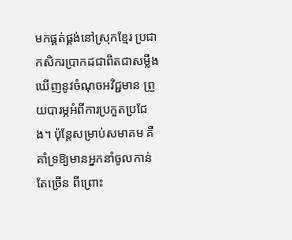មកផ្គត់ផ្គង់នៅស្រុកខ្មែរ ប្រជាកសិករប្រាកដជាពិតជាសម្លឹងឃើញនូវចំណុចអវិជ្ជមាន ព្រួយបារម្ភអំពីការប្រកួតប្រជែង។ ប៉ុន្តែសម្រាប់សមាគម គឺគាំទ្រឱ្យមានអ្នកនាំចូលកាន់តែច្រើន ពីព្រោះ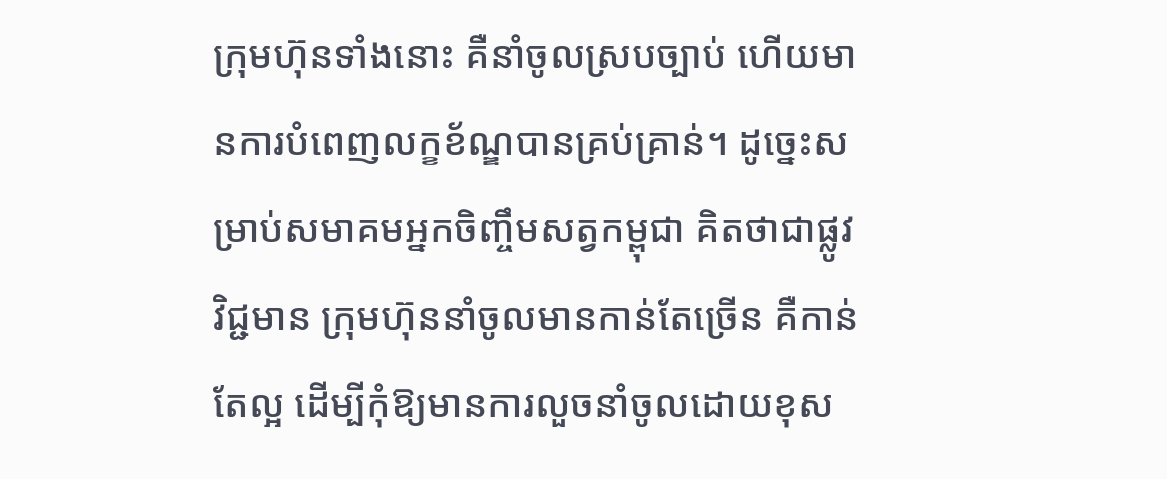ក្រុមហ៊ុនទាំងនោះ គឺនាំចូលស្របច្បាប់ ហើយមានការបំពេញលក្ខខ័ណ្ឌបានគ្រប់គ្រាន់។ ដូច្នេះសម្រាប់សមាគមអ្នកចិញ្ចឹមសត្វកម្ពុជា គិតថាជាផ្លូវវិជ្ជមាន ក្រុមហ៊ុននាំចូលមានកាន់តែច្រើន គឺកាន់តែល្អ ដើម្បីកុំឱ្យមានការលួចនាំចូលដោយខុស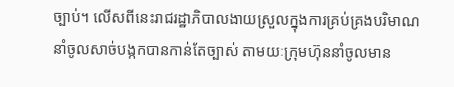ច្បាប់។ លើសពីនេះរាជរដ្ឋាភិបាលងាយស្រួលក្នុងការគ្រប់គ្រងបរិមាណនាំចូលសាច់បង្កកបានកាន់តែច្បាស់ តាមយៈក្រុមហ៊ុននាំចូលមាន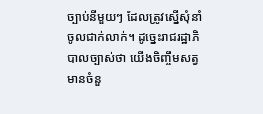ច្បាប់នីមួយៗ ដែលត្រូវស្នើសុំនាំចូលជាក់លាក់។ ដូច្នេះរាជរដ្ឋាភិបាលច្បាស់ថា យើងចិញ្ចឹមសត្វ មានចំនួ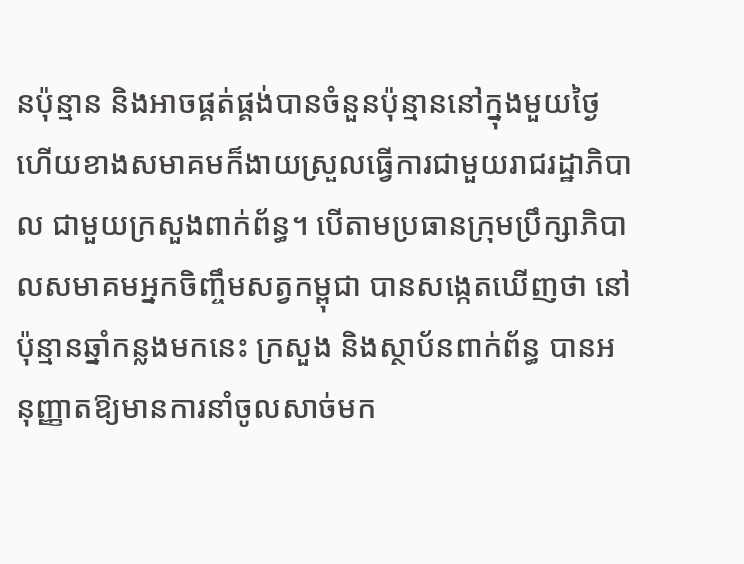នប៉ុន្មាន និងអាចផ្គត់ផ្គង់បានចំនួនប៉ុន្មាននៅក្នុងមួយថ្ងៃ ហើយខាងសមាគមក៏ងាយស្រួលធ្វើការជាមួយរាជរដ្ឋាភិបាល ជាមួយក្រសួងពាក់ព័ន្ធ។ បើតាមប្រធានក្រុមប្រឹក្សាភិបាលសមាគមអ្នកចិញ្ចឹមសត្វកម្ពុជា បានសង្កេតឃើញថា នៅប៉ុន្មានឆ្នាំកន្លងមកនេះ ក្រសួង និងស្ថាប័នពាក់ព័ន្ធ បានអនុញ្ញាតឱ្យមានការនាំចូលសាច់មក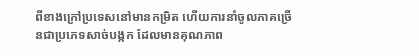ពីខាងក្រៅប្រទេសនៅមានកម្រិត ហើយការនាំចូលភាគច្រើនជាប្រភេទសាច់បង្កក ដែលមានគុណភាព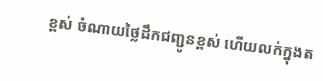ខ្ពស់ ចំណាយថ្លៃដឹកជញ្ជូនខ្ពស់ ហើយលក់ក្នុងត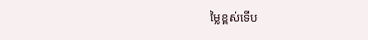ម្លៃខ្ពស់ទើប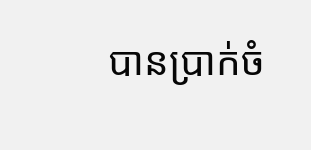បានប្រាក់ចំ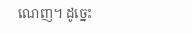ណេញ។ ដូច្នេះ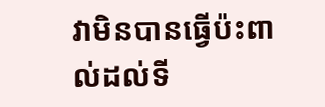វាមិនបានធ្វើប៉ះពាល់ដល់ទី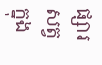ផ្សារសត្វក្នុង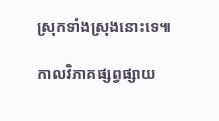ស្រុកទាំងស្រុងនោះទេ៕

កាលវិភាគផ្សព្វផ្សាយ